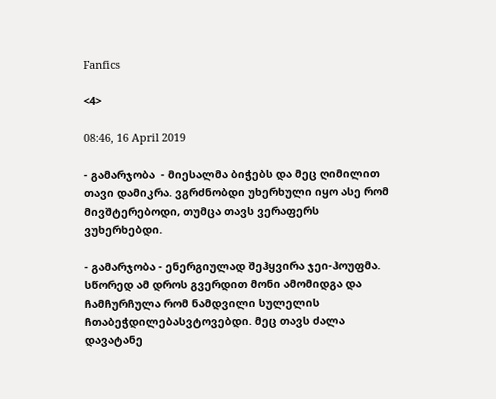Fanfics

<4>

08:46, 16 April 2019

- გამარჯობა  - მიესალმა ბიჭებს და მეც ღიმილით თავი დამიკრა. ვგრძნობდი უხერხული იყო ასე რომ მივშტერებოდი, თუმცა თავს ვერაფერს ვუხერხებდი.

- გამარჯობა - ენერგიულად შეჰყვირა ჯეი-ჰოუფმა. სწორედ ამ დროს გვერდით მონი ამომიდგა და ჩამჩურჩულა რომ ნამდვილი სულელის ჩთაბეჭდილებასვტოვებდი. მეც თავს ძალა დავატანე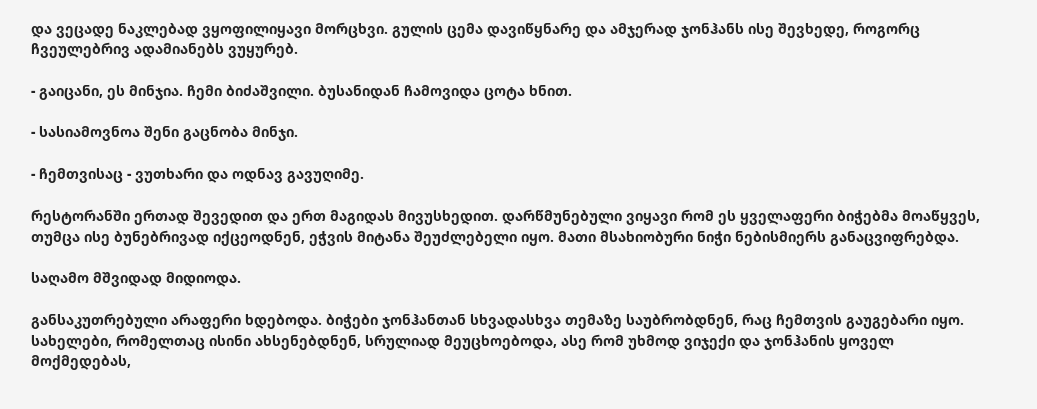და ვეცადე ნაკლებად ვყოფილიყავი მორცხვი. გულის ცემა დავიწყნარე და ამჯერად ჯონჰანს ისე შევხედე, როგორც ჩვეულებრივ ადამიანებს ვუყურებ.

- გაიცანი, ეს მინჯია. ჩემი ბიძაშვილი. ბუსანიდან ჩამოვიდა ცოტა ხნით.

- სასიამოვნოა შენი გაცნობა მინჯი.

- ჩემთვისაც - ვუთხარი და ოდნავ გავუღიმე.

რესტორანში ერთად შევედით და ერთ მაგიდას მივუსხედით. დარწმუნებული ვიყავი რომ ეს ყველაფერი ბიჭებმა მოაწყვეს, თუმცა ისე ბუნებრივად იქცეოდნენ, ეჭვის მიტანა შეუძლებელი იყო. მათი მსახიობური ნიჭი ნებისმიერს განაცვიფრებდა.

საღამო მშვიდად მიდიოდა.

განსაკუთრებული არაფერი ხდებოდა. ბიჭები ჯონჰანთან სხვადასხვა თემაზე საუბრობდნენ, რაც ჩემთვის გაუგებარი იყო. სახელები, რომელთაც ისინი ახსენებდნენ, სრულიად მეუცხოებოდა, ასე რომ უხმოდ ვიჯექი და ჯონჰანის ყოველ მოქმედებას,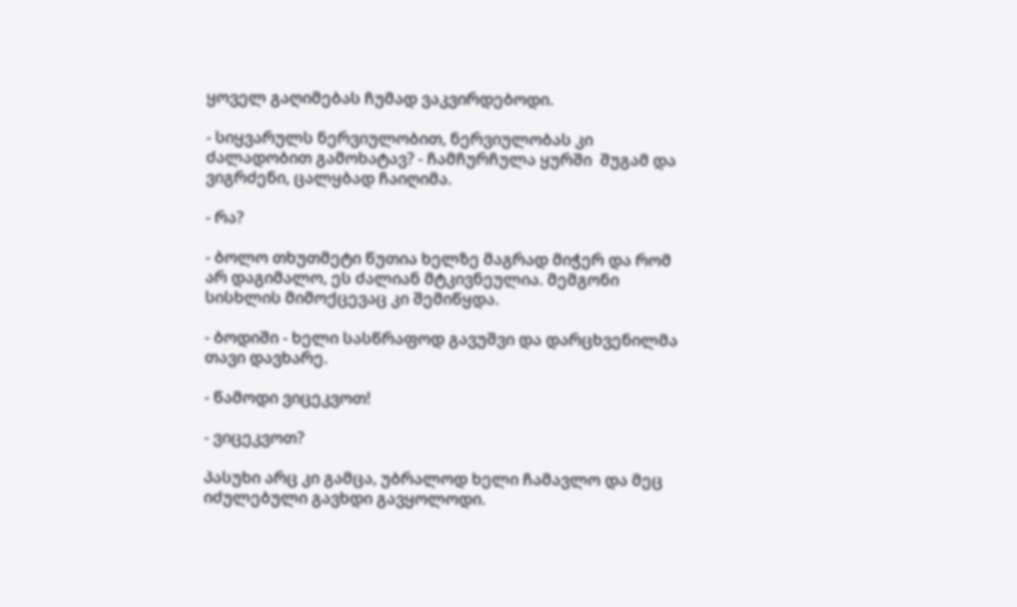ყოველ გაღიმებას ჩუმად ვაკვირდებოდი.

- სიყვარულს ნერვიულობით, ნერვიულობას კი ძალადობით გამოხატავ? - ჩამჩურჩულა ყურში  შუგამ და ვიგრძენი, ცალყბად ჩაიღიმა.

- რა?

- ბოლო თხუთმეტი წუთია ხელზე მაგრად მიჭერ და რომ არ დაგიმალო, ეს ძალიან მტკივნეულია. მემგონი სისხლის მიმოქცევაც კი შემიწყდა.

- ბოდიში - ხელი სასწრაფოდ გავუშვი და დარცხვენილმა თავი დავხარე.

- წამოდი ვიცეკვოთ!

- ვიცეკვოთ?

პასუხი არც კი გამცა, უბრალოდ ხელი ჩამავლო და მეც იძულებული გავხდი გავყოლოდი.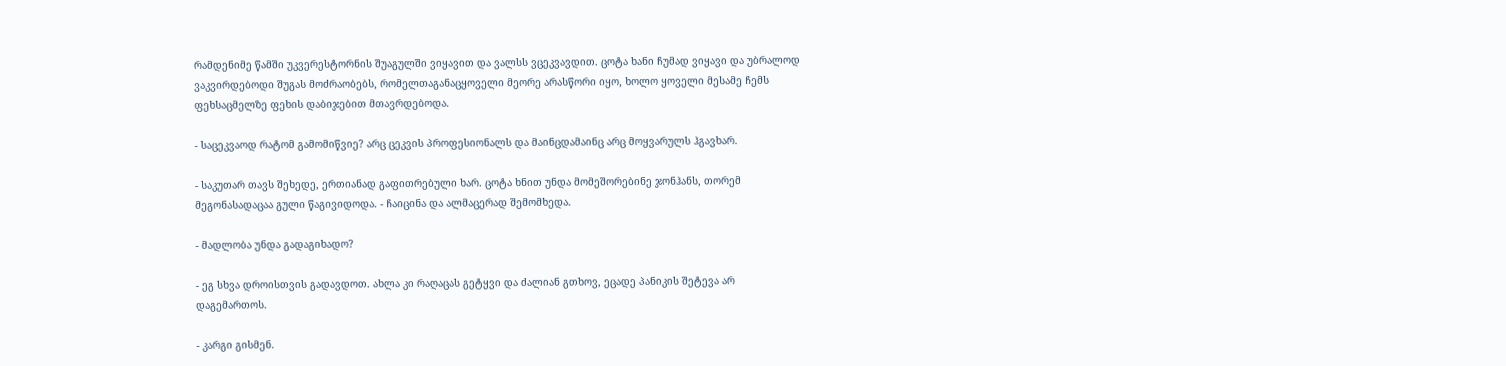რამდენიმე წამში უკვერესტორნის შუაგულში ვიყავით და ვალსს ვცეკვავდით. ცოტა ხანი ჩუმად ვიყავი და უბრალოდ ვაკვირდებოდი შუგას მოძრაობებს, რომელთაგანაცყოველი მეორე არასწორი იყო, ხოლო ყოველი მესამე ჩემს ფეხსაცმელზე ფეხის დაბიჯებით მთავრდებოდა.

- საცეკვაოდ რატომ გამომიწვიე? არც ცეკვის პროფესიონალს და მაინცდამაინც არც მოყვარულს ჰგავხარ.

- საკუთარ თავს შეხედე, ერთიანად გაფითრებული ხარ. ცოტა ხნით უნდა მომეშორებინე ჯონჰანს, თორემ მეგონასადაცაა გული წაგივიდოდა. - ჩაიცინა და ალმაცერად შემომხედა.

- მადლობა უნდა გადაგიხადო?

- ეგ სხვა დროისთვის გადავდოთ. ახლა კი რაღაცას გეტყვი და ძალიან გთხოვ, ეცადე პანიკის შეტევა არ დაგემართოს.

- კარგი გისმენ.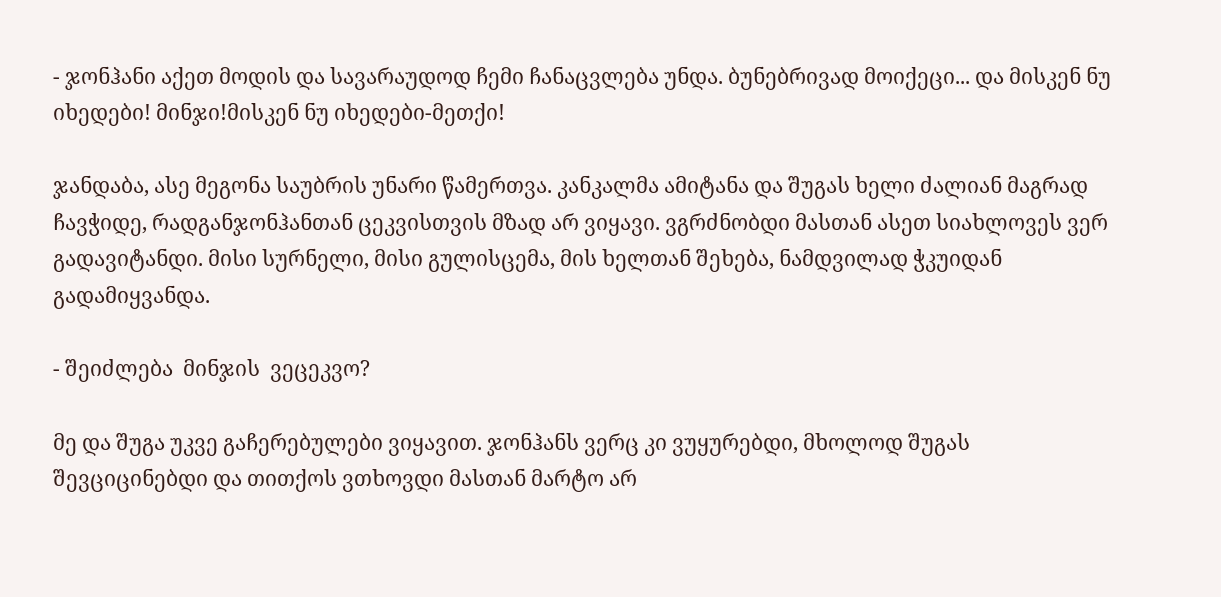- ჯონჰანი აქეთ მოდის და სავარაუდოდ ჩემი ჩანაცვლება უნდა. ბუნებრივად მოიქეცი... და მისკენ ნუ იხედები! მინჯი!მისკენ ნუ იხედები-მეთქი!

ჯანდაბა, ასე მეგონა საუბრის უნარი წამერთვა. კანკალმა ამიტანა და შუგას ხელი ძალიან მაგრად ჩავჭიდე, რადგანჯონჰანთან ცეკვისთვის მზად არ ვიყავი. ვგრძნობდი მასთან ასეთ სიახლოვეს ვერ გადავიტანდი. მისი სურნელი, მისი გულისცემა, მის ხელთან შეხება, ნამდვილად ჭკუიდან გადამიყვანდა.

- შეიძლება  მინჯის  ვეცეკვო?

მე და შუგა უკვე გაჩერებულები ვიყავით. ჯონჰანს ვერც კი ვუყურებდი, მხოლოდ შუგას შევციცინებდი და თითქოს ვთხოვდი მასთან მარტო არ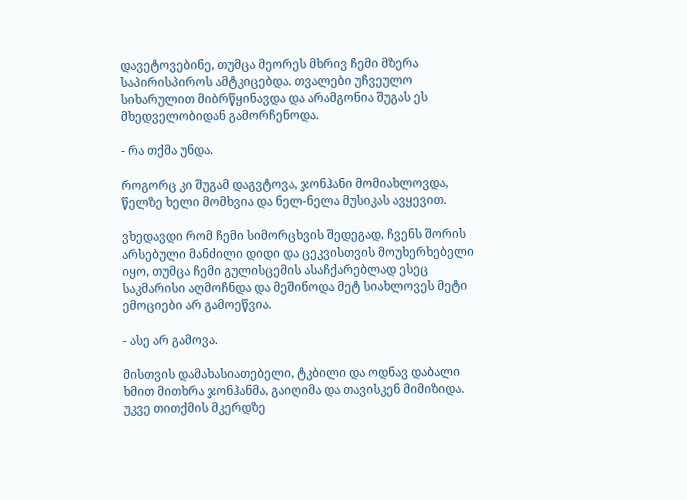დავეტოვებინე, თუმცა მეორეს მხრივ ჩემი მზერა საპირისპიროს ამტკიცებდა. თვალები უჩვეულო სიხარულით მიბრწყინავდა და არამგონია შუგას ეს მხედველობიდან გამორჩენოდა.

- რა თქმა უნდა.

როგორც კი შუგამ დაგვტოვა, ჯონჰანი მომიახლოვდა, წელზე ხელი მომხვია და ნელ-ნელა მუსიკას ავყევით.

ვხედავდი რომ ჩემი სიმორცხვის შედეგად, ჩვენს შორის არსებული მანძილი დიდი და ცეკვისთვის მოუხერხებელი იყო, თუმცა ჩემი გულისცემის ასაჩქარებლად ესეც საკმარისი აღმოჩნდა და მეშინოდა მეტ სიახლოვეს მეტი ემოციები არ გამოეწვია.

- ასე არ გამოვა.

მისთვის დამახასიათებელი, ტკბილი და ოდნავ დაბალი ხმით მითხრა ჯონჰანმა, გაიღიმა და თავისკენ მიმიზიდა. უკვე თითქმის მკერდზე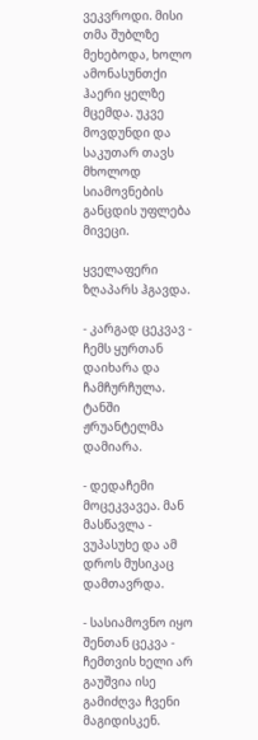ვეკვროდი. მისი თმა შუბლზე მეხებოდა, ხოლო ამონასუნთქი ჰაერი ყელზე მცემდა. უკვე მოვდუნდი და საკუთარ თავს მხოლოდ სიამოვნების განცდის უფლება მივეცი.

ყველაფერი ზღაპარს ჰგავდა.

- კარგად ცეკვავ - ჩემს ყურთან დაიხარა და ჩამჩურჩულა. ტანში ჟრუანტელმა დამიარა.

- დედაჩემი მოცეკვავეა. მან მასწავლა - ვუპასუხე და ამ დროს მუსიკაც დამთავრდა.

- სასიამოვნო იყო შენთან ცეკვა - ჩემთვის ხელი არ გაუშვია ისე გამიძღვა ჩვენი მაგიდისკენ.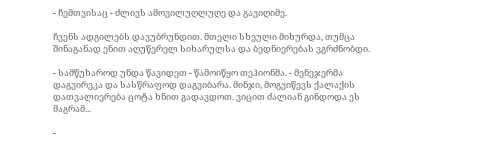- ჩემთვისაც - ძლივს ამოვილუღლუღე და გავიღიმე.

ჩვენს ადგილებს დავუბრუნდით. მთელი სხეული მიხურდა, თუმცა შინაგანად ენით აღუწერელ სიხარულსა და ბედნიერებას ვგრძნობდი.

- სამწუხაროდ უნდა წავიდეთ - წამოიწყო თეჰიონმა. - მენეჯერმა დაგვირეკა და სასწრაფოდ დაგვიბარა. მინჯი, მოგვიწევს ქალაქის დათვალიერება ცოტა ხნით გადავდოთ. ვიცით ძალიან გინდოდა ეს მაგრამ...

-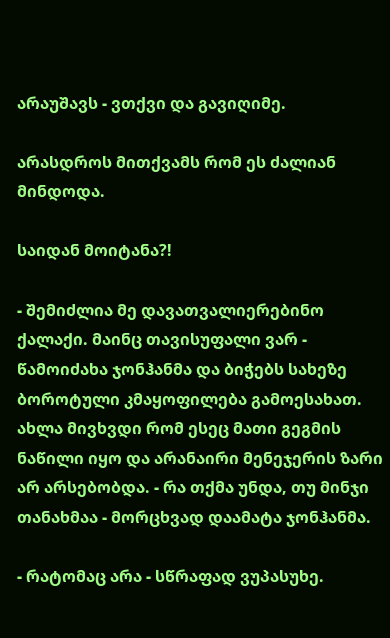არაუშავს - ვთქვი და გავიღიმე.

არასდროს მითქვამს რომ ეს ძალიან მინდოდა.

საიდან მოიტანა?!

- შემიძლია მე დავათვალიერებინო ქალაქი. მაინც თავისუფალი ვარ - წამოიძახა ჯონჰანმა და ბიჭებს სახეზე ბოროტული კმაყოფილება გამოესახათ. ახლა მივხვდი რომ ესეც მათი გეგმის ნაწილი იყო და არანაირი მენეჯერის ზარი არ არსებობდა. - რა თქმა უნდა, თუ მინჯი თანახმაა - მორცხვად დაამატა ჯონჰანმა.

- რატომაც არა - სწრაფად ვუპასუხე.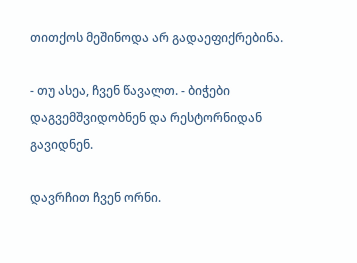თითქოს მეშინოდა არ გადაეფიქრებინა.

- თუ ასეა, ჩვენ წავალთ. - ბიჭები დაგვემშვიდობნენ და რესტორნიდან გავიდნენ.

დავრჩით ჩვენ ორნი.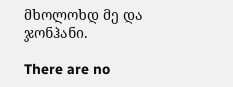მხოლოხდ მე და ჯონჰანი.

There are no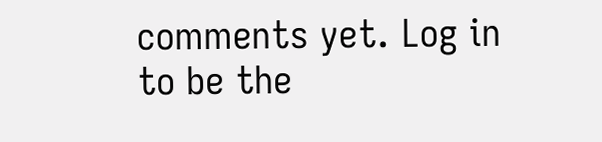comments yet. Log in to be the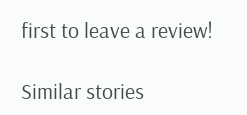first to leave a review!

Similar stories